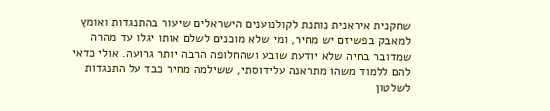שחקנית איראנית נותנת לקולנוענים הישראלים שיעור בהתנגדות ואומץ
למאבק בפשיזם יש מחיר, ומי שלא מוכנים לשלם אותו יגלו עד מהרה שמדובר בחיה שלא יודעת שובע ושהחלופה הרבה יותר גרועה. אולי כדאי להם ללמוד משהו מתראנה עלידוסתי, ששילמה מחיר כבד על התנגדות לשלטון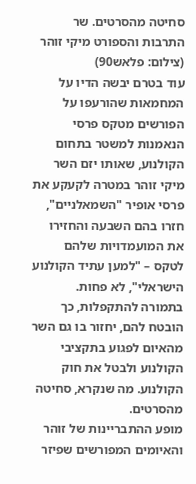סחיטה מהסרטים. שר התרבות והספורט מיקי זוהר (צילום: פלאש90)
עוד בטרם יבשה הדיו על המחמאות שהורעפו על הפורשים מטקס פרסי הנאמנות למשטר בתחום הקולנוע, שאותו יזם השר מיקי זוהר במטרה לקעקע את פרסי אופיר "השמאלניים", חזרו בהם השבעה והחזירו את המועמדויות שלהם לטקס – "למען עתיד הקולנוע הישראלי", לא פחות. בתמורה להתקפלות, כך הובטח להם, יחזור בו גם השר מהאיום לפגוע בתקציבי הקולנוע ולבטל את חוק הקולנוע. מה שנקרא, סחיטה מהסרטים.
מופע ההתבריינות של זוהר והאיומים המפורשים שפיזר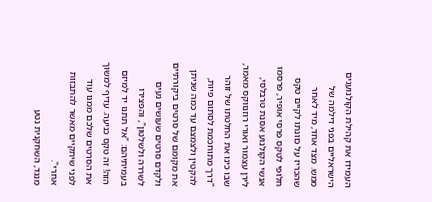העמידו את קהילת הקולנוענים הישראליים בפני דילמה של ממש. מצד אחד, מיד לאחר שהכריז על כוונתו לקיים טקס חלופי לטקס פרסי אופיר, פרסמו אנשי הקולנוע אסנת טרבלסי, לירן עצמור ואורי רוזנווקס מאמר, שבו כינו את החלטתו של זוהר "דרך מתוחכמת לסתום פיות, להקטין ולצמצם עד כמה שניתן את מקומם של סרטים ביקורתיים ולקדם סרטים שעושים נעים לשררה ולשלטון", והפצירו בעמיתיהם: "אל תתנו יד למיזם הזה! זה טקס כניעה. עדיף למשוך את הסרטים שלכם ממנו עוד לפני שיתקיים מאשר להתבזות אחרי".
מנגד, השחקנית נטע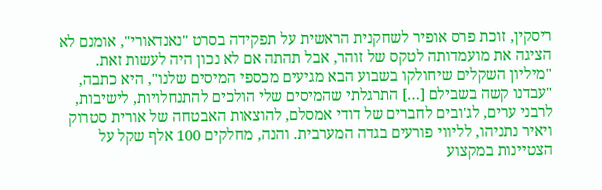ריסקין, זוכת פרס אופיר לשחקנית הראשית על תפקידה בסרט "נאנדאורי", אומנם לא הציגה את מועמדותה לטקס של זוהר, אבל תהתה אם לא נכון היה לעשות זאת.
"מיליון השקלים שיחולקו בשבוע הבא מגיעים מכספי המיסים שלנו", היא כתבה, "עבדנו קשה בשבילם […] התרגלתי שהמיסים שלי הולכים להתנחלויות, לישיבות, לרבני ערים, לג'ובים לחברים של דודי אמסלם, להוצאות האבטחה של אורית סטרוק ויאיר נתניהו, לליווי פורעים בגדה המערבית. והנה, מחלקים 100 אלף שקל על הצטיינות במקצוע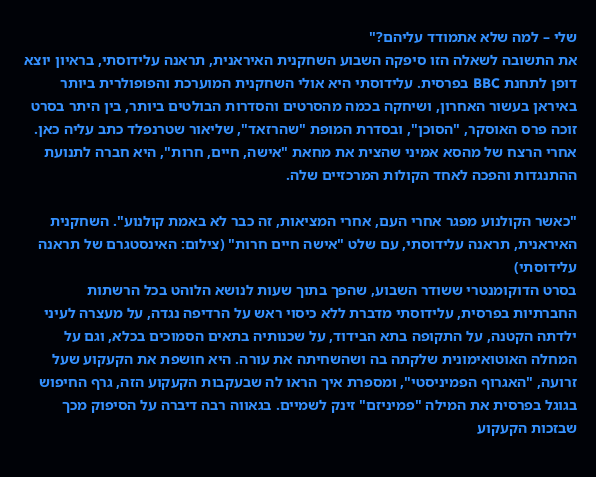שלי – למה שלא אתמודד עליהם?"
את התשובה לשאלה הזו סיפקה השבוע השחקנית האיראנית, תראנה עלידוסתי, בראיון יוצא דופן לתחנת BBC בפרסית. עלידוסתי היא אולי השחקנית המוערכת והפופולרית ביותר באיראן בעשור האחרון, ושיחקה בכמה מהסרטים והסדרות הבולטים ביותר, בין היתר בסרט זוכה פרס האוסקר, "הסוכן", ובסדרת המופת "שהרזאד", שליאור שטרנפלד כתב עליה כאן. אחרי הרצח של מהסא אמיני שהצית את מחאת "אישה, חיים, חרות", היא חברה לתנועת ההתנגדות והפכה לאחד הקולות המרכזיים שלה.

"כאשר הקולנוע מפגר אחרי העם, אחרי המציאות, זה כבר לא באמת קולנוע". השחקנית האיראנית, תראנה עלידוסתי, עם שלט "אישה חיים חרות" (צילום: האינסטגרם של תראנה עלידוסתי)
בסרט הדוקומנטרי ששודר השבוע, שהפך בתוך שעות לנושא הלוהט בכל הרשתות החברתיות בפרסית, עלידוסתי מדברת ללא כיסוי ראש על הרדיפה נגדה, על מעצרה לעיני ילדתה הקטנה, על התקופה בתא הבידוד, על שכנותיה בתאים הסמוכים בכלא, וגם על המחלה האוטואימונית שלקתה בה ושהשחיתה את עורה. היא חושפת את הקעקוע שעל זרועה, "האגרוף הפמיניסטי", ומספרת איך הראו לה שבעקבות הקעקוע הזה, גרף החיפוש בגוגל בפרסית את המילה "פמיניזם" זינק לשמיים. בגאווה רבה דיברה על הסיפוק מכך שבזכות הקעקוע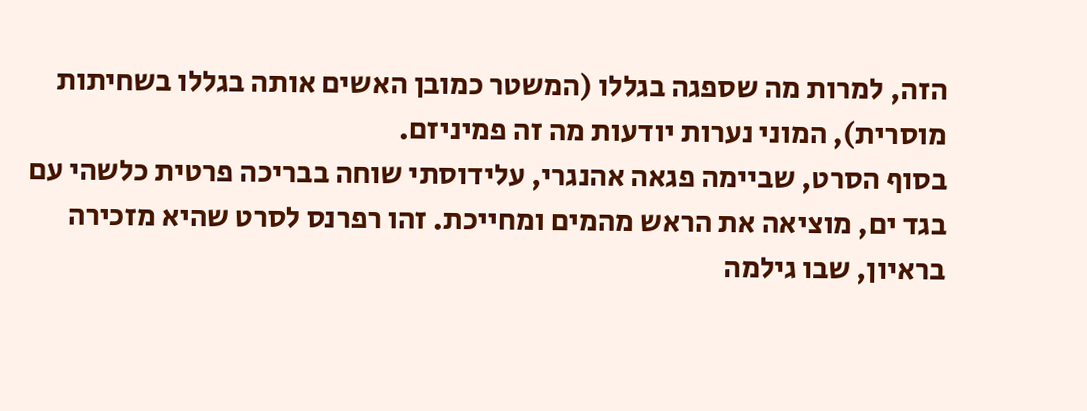הזה, למרות מה שספגה בגללו (המשטר כמובן האשים אותה בגללו בשחיתות מוסרית), המוני נערות יודעות מה זה פמיניזם.
בסוף הסרט, שביימה פגאה אהנגרי, עלידוסתי שוחה בבריכה פרטית כלשהי עם בגד ים, מוציאה את הראש מהמים ומחייכת. זהו רפרנס לסרט שהיא מזכירה בראיון, שבו גילמה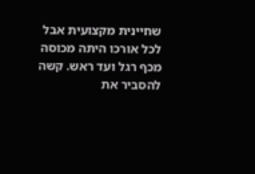שחיינית מקצועית אבל לכל אורכו היתה מכוסה מכף רגל ועד ראש. קשה להסביר את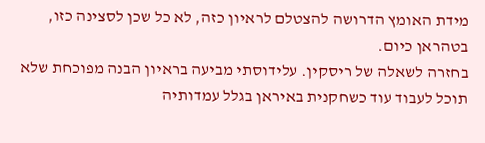מידת האומץ הדרושה להצטלם לראיון כזה, לא כל שכן לסצינה כזו, בטהראן כיום.
בחזרה לשאלה של ריסקין. עלידוסתי מביעה בראיון הבנה מפוכחת שלא תוכל לעבוד עוד כשחקנית באיראן בגלל עמדותיה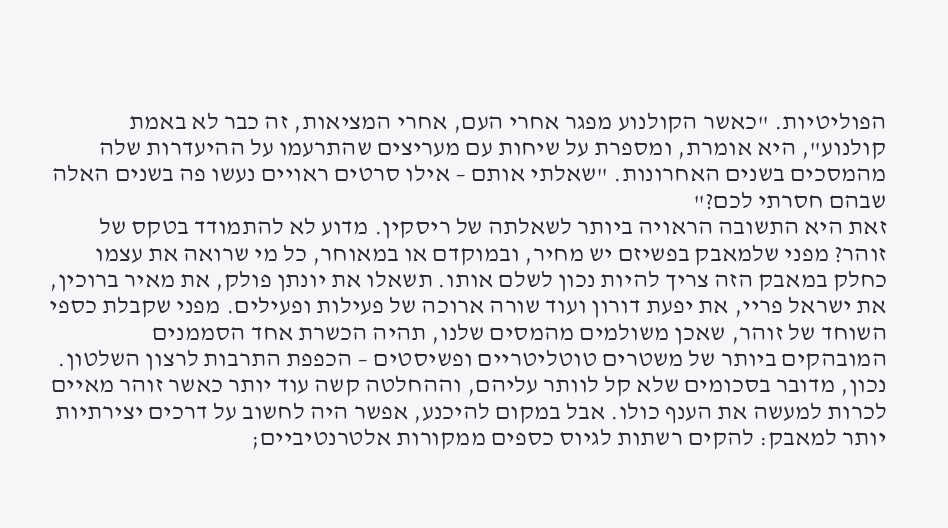הפוליטיות. "כאשר הקולנוע מפגר אחרי העם, אחרי המציאות, זה כבר לא באמת קולנוע", היא אומרת, ומספרת על שיחות עם מעריצים שהתרעמו על ההיעדרות שלה מהמסכים בשנים האחרונות. "שאלתי אותם – אילו סרטים ראויים נעשו פה בשנים האלה שבהם חסרתי לכם?"
זאת היא התשובה הראויה ביותר לשאלתה של ריסקין. מדוע לא להתמודד בטקס של זוהר? מפני שלמאבק בפשיזם יש מחיר, ובמוקדם או במאוחר, כל מי שרואה את עצמו כחלק במאבק הזה צריך להיות נכון לשלם אותו. תשאלו את יונתן פולק, את מאיר ברוכין, את ישראל פריי, את יפעת דורון ועוד שורה ארוכה של פעילות ופעילים. מפני שקבלת כספי השוחד של זוהר, שאכן משולמים מהמסים שלנו, תהיה הכשרת אחד הסממנים המובהקים ביותר של משטרים טוטליטריים ופשיסטים – הכפפת התרבות לרצון השלטון.
נכון, מדובר בסכומים שלא קל לוותר עליהם, וההחלטה קשה עוד יותר כאשר זוהר מאיים לכרות למעשה את הענף כולו. אבל במקום להיכנע, אפשר היה לחשוב על דרכים יצירתיות יותר למאבק: להקים רשתות לגיוס כספים ממקורות אלטרנטיביים;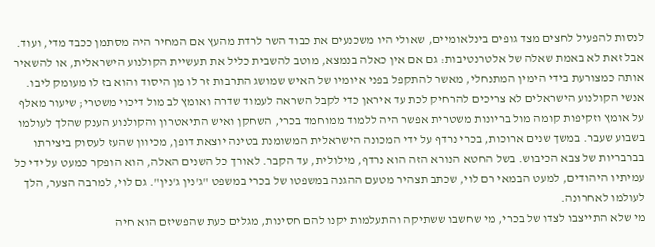לנסות להפעיל לחצים מצד גופים בינלאומיים, שאולי היו משכנעים את כבוד השר לרדת מהעץ אם המחיר היה מסתמן ככבד מדי, ועוד. אבל זאת לא באמת שאלה של אלטרנטיבות: גם אם אין כאלה בנמצא, מוטב להשבית כליל את תעשיית הקולנוע הישראלית, או להשאיר אותה כמצורעת בידי הימין המתנחלי, מאשר להתקפל בפני איומיו של האיש שמושג התרבות זר לו מן היסוד והוא בז לו מעומק ליבו.
אנשי הקולנוע הישראלים לא צריכים להרחיק לכת עד איראן כדי לקבל השראה לעמוד שדרה ואומץ לב מול דיכוי משטרי; שיעור מאלף על אומץ וזקיפות קומה מול בריונות משטרית אפשר היה ללמוד ממוחמד בכרי, השחקן ואיש התיאטרון והקולנוע הענק שהלך לעולמו בשבוע שעבר. במשך שנים ארוכות, בכרי נרדף על ידי המכונה הישראלית המשומנת בטינה יוצאת דופן, מכיוון שהעז לעסוק ביצירתו בברבריות של צבא הכיבוש. בשל החטא הנורא הזה הוא נרדף, מילולית, עד הקבר. לאורך כל השנים האלה, הוא הופקר כמעט על ידי כל עמיתיו היהודים, למעט הבמאי רם לוי, שכתב תצהיר מטעם ההגנה במשפטו של בכרי במשפט "ג'נין ג'נין". גם לוי, למרבה הצער, הלך לעולמו לאחרונה.
מי שלא התייצבו לצדו של בכרי, מי שחשבו ששתיקה והתעלמות יקנו להם חסינות, מגלים כעת שהפשיזם הוא חיה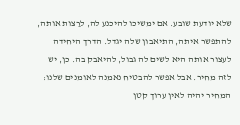שלא יודעת שובע. אם ימשיכו להיכנע לה, לרַצות אותה, להתפשר איתה, התיאבון שלה יגדל. הדרך היחידה לעצור אותה היא לשים לה גבול, להיאבק בה. כן, יש לזה מחיר. אבל אפשר להבטיח נאמנה לאומנים שלנו: המחיר יהיה לאין ערוך קטן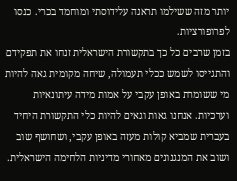יותר מזה ששילמו תראנה עלידוסתי ומוחמד בכרי. כנסו לפרופורציות.
בזמן שרבים כל כך בתקשורת הישראלית זנחו את תפקידם והתגייסו לשמש ככלי תעמולה, שיחה מקומית גאה להיות מי ששומרת באופן עקבי על אמות מידה עיתונאיות וערכיות. אנחנו גאות וגאים להיות כלי התקשורת היחיד בעברית שמביא קולות מעזה באופן עקבי, ושחושף שוב ושוב את המנגנונים מאחורי מדיניות הלחימה הישראלית.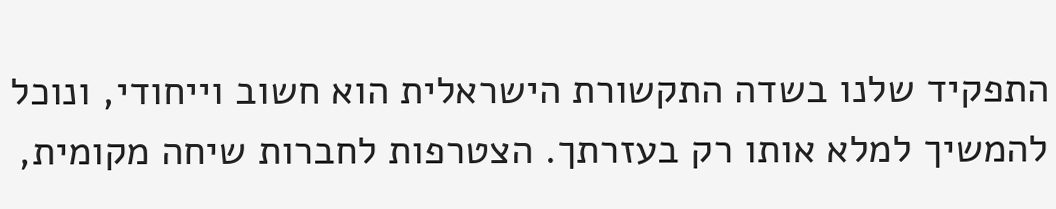התפקיד שלנו בשדה התקשורת הישראלית הוא חשוב וייחודי, ונוכל להמשיך למלא אותו רק בעזרתך. הצטרפות לחברות שיחה מקומית,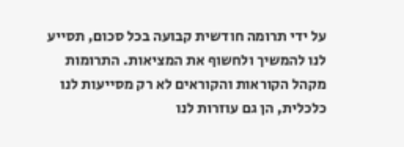על ידי תרומה חודשית קבועה בכל סכום, תסייע לנו להמשיך ולחשוף את המציאות. התרומות מקהל הקוראות והקוראים לא רק מסייעות לנו כלכלית, הן גם עוזרות לנו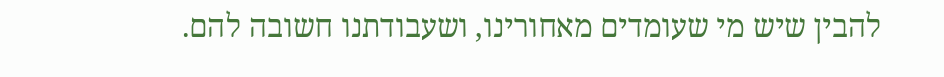להבין שיש מי שעומדים מאחורינו, ושעבודתנו חשובה להם.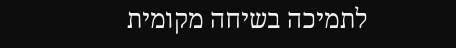לתמיכה בשיחה מקומית